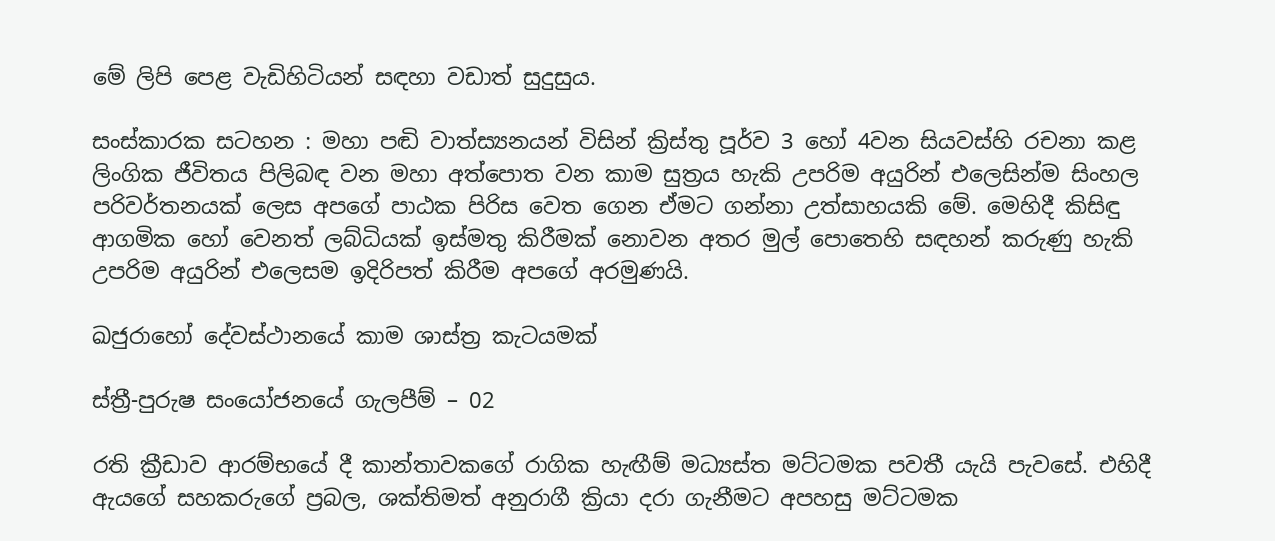මේ ලිපි පෙළ වැඩිහිටියන් සඳහා වඩාත් සුදුසුය.

සංස්කාරක සටහන : මහා පඬි වාත්ස්‍යනයන් විසින් ක්‍රිස්තු පූර්ව 3 හෝ 4වන සියවස්හි රචනා කළ ලිංගික ජීවිතය පිලිබඳ වන මහා අත්පොත වන කාම සුත්‍රය හැකි උපරිම අයුරින් එලෙසින්ම සිංහල පරිවර්තනයක් ලෙස අපගේ පාඨක පිරිස වෙත ගෙන ඒමට ගන්නා උත්සාහයකි මේ. මෙහිදී කිසිඳු ආගමික හෝ වෙනත් ලබ්ධියක් ඉස්මතු කිරීමක් නොවන අතර මුල් පොතෙහි සඳහන් කරුණු හැකි උපරිම අයුරින් එලෙසම ඉදිරිපත් කිරීම අපගේ අරමුණයි.

ඛජුරාහෝ දේවස්ථානයේ කාම ශාස්ත්‍ර කැටයමක්

ස්ත්‍රී-පුරුෂ සංයෝජනයේ ගැලපීම් – 02

රති ක්‍රීඩාව ආරම්භයේ දී කාන්තාවකගේ රාගික හැඟීම් මධ්‍යස්ත මට්ටමක පවතී යැයි පැවසේ. එහිදී ඇයගේ සහකරුගේ ප්‍රබල, ශක්තිමත් අනුරාගී ක්‍රියා දරා ගැනීමට අපහසු මට්ටමක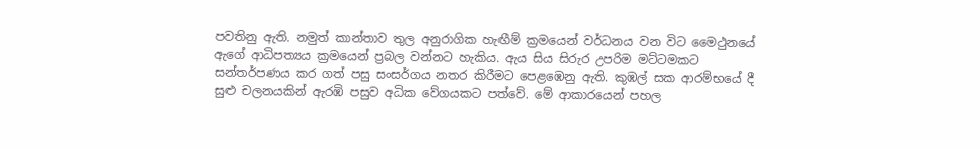පවතිනු ඇති. නමුත් කාන්තාව තුල අනුරාගික හැඟීම් ක්‍රමයෙන් වර්ධනය වන විට මෛථුනයේ ඇගේ ආධිපත්‍යය ක්‍රමයෙන් ප්‍රබල වන්නට හැකිය. ඇය සිය සිරුර උපරිම මට්ටමකට සන්තර්පණය කර ගත් පසු සංසර්ගය නතර කිරීමට පෙළඹෙනු ඇති. කුඹල් සක ආරම්භයේ දී සුළු චලනයකින් ඇරඹි පසුව අධික වේගයකට පත්වේ. මේ ආකාරයෙන් පහල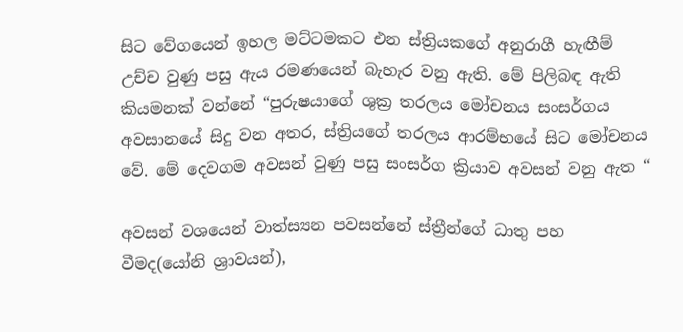සිට වේගයෙන් ඉහල මට්ටමකට එන ස්ත්‍රියකගේ අනුරාගී හැඟීම් උච්ච වුණු පසු ඇය රමණයෙන් බැහැර වනු ඇති. මේ පිලිබඳ ඇති කියමනක් වන්නේ “පුරුෂයාගේ ශුක්‍ර තරලය මෝචනය සංසර්ගය අවසානයේ සිදු වන අතර, ස්ත්‍රියගේ තරලය ආරම්භයේ සිට මෝචනය වේ. මේ දෙවගම අවසන් වුණු පසු සංසර්ග ක්‍රියාව අවසන් වනු ඇත “

අවසන් වශයෙන් වාත්ස්‍යන පවසන්නේ ස්ත්‍රීන්ගේ ධාතු පහ වීමද(යෝනි ශ්‍රාවයන්),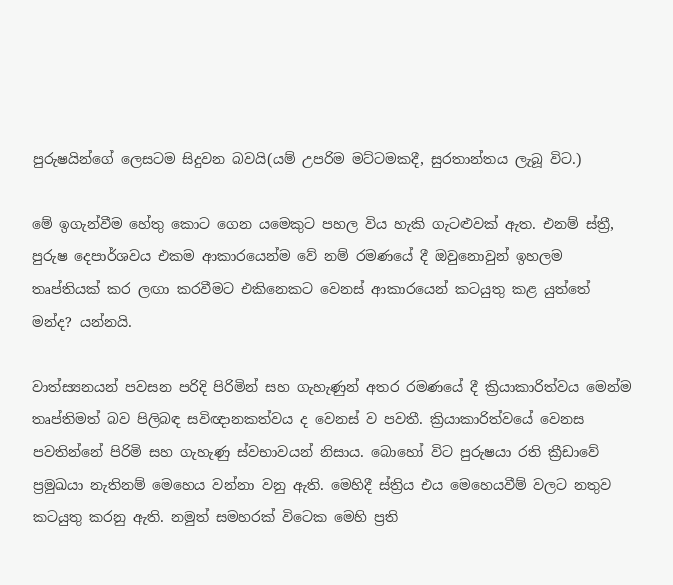පුරුෂයින්ගේ ලෙසටම සිදුවන බවයි(යම් උපරිම මට්ටමකදී, සුරතාන්තය ලැබූ විට.)

මේ ඉගැන්වීම හේතු කොට ගෙන යමෙකුට පහල විය හැකි ගැටළුවක් ඇත. එනම් ස්ත්‍රී, පුරුෂ දෙපාර්ශවය එකම ආකාරයෙන්ම වේ නම් රමණයේ දී ඔවුනොවුන් ඉහලම තෘප්තියක් කර ලඟා කරවීමට එකිනෙකට වෙනස් ආකාරයෙන් කටයුතු කළ යුත්තේ මන්ද? යන්නයි.

වාත්ස්‍යනයන් පවසන පරිදි පිරිමින් සහ ගැහැණුන් අතර රමණයේ දී ක්‍රියාකාරිත්වය මෙන්ම තෘප්තිමත් බව පිලිබඳ සවිඥානකත්වය ද වෙනස් ව පවතී. ක්‍රියාකාරිත්වයේ වෙනස පවතින්නේ පිරිමි සහ ගැහැණු ස්වභාවයන් නිසාය. බොහෝ විට පුරුෂයා රති ක්‍රීඩාවේ ප්‍රමුඛයා නැතිනම් මෙහෙය වන්නා වනු ඇති. මෙහිදී ස්ත්‍රිය එය මෙහෙයවීම් වලට නතුව කටයුතු කරනු ඇති. නමුත් සමහරක් විටෙක මෙහි ප්‍රති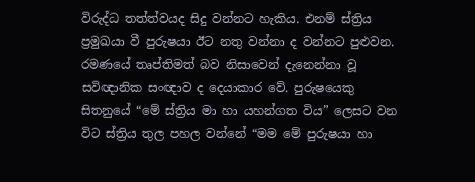විරුද්ධ තත්ත්වයද සිදු වන්නට හැකිය. එනම් ස්ත්‍රිය ප්‍රමුඛයා වී පුරුෂයා ඊට නතු වන්නා ද වන්නට පුළුවන. රමණයේ තෘප්තිමත් බව නිසාවෙන් දැනෙන්නා වූ සවිඥානික සංඥාව ද දෙයාකාර වේ. පුරුෂයෙකු සිතනුයේ “මේ ස්ත්‍රිය මා හා යහන්ගත විය” ලෙසට වන විට ස්ත්‍රිය තුල පහල වන්නේ “මම මේ පුරුෂයා හා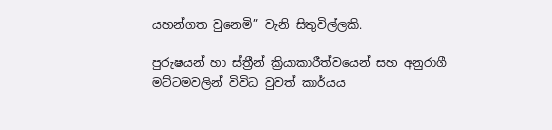යහන්ගත වුනෙමි” වැනි සිතුවිල්ලකි.

පුරුෂයන් හා ස්ත්‍රීන් ක්‍රියාකාරීත්වයෙන් සහ අනුරාගී මට්ටමවලින් විවිධ වුවත් කාර්යය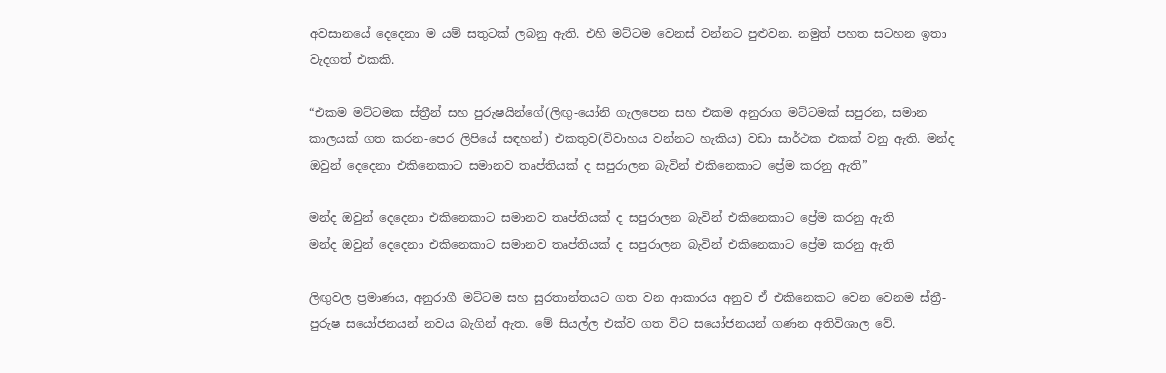අවසානයේ දෙදෙනා ම යම් සතුටක් ලබනු ඇති. එහි මට්ටම වෙනස් වන්නට පුළුවන. නමුත් පහත සටහන ඉතා වැදගත් එකකි.

“එකම මට්ටමක ස්ත්‍රීන් සහ පුරුෂයින්ගේ(ලිඟු-යෝනි ගැලපෙන සහ එකම අනුරාග මට්ටමක් සපුරන, සමාන කාලයක් ගත කරන-පෙර ලිපියේ සඳහන්) එකතුව(විවාහය වන්නට හැකිය) වඩා සාර්ථක එකක් වනු ඇති. මන්ද ඔවුන් දෙදෙනා එකිනෙකාට සමානව තෘප්තියක් ද සපුරාලන බැවින් එකිනෙකාට ප්‍රේම කරනු ඇති”

මන්ද ඔවුන් දෙදෙනා එකිනෙකාට සමානව තෘප්තියක් ද සපුරාලන බැවින් එකිනෙකාට ප්‍රේම කරනු ඇති
මන්ද ඔවුන් දෙදෙනා එකිනෙකාට සමානව තෘප්තියක් ද සපුරාලන බැවින් එකිනෙකාට ප්‍රේම කරනු ඇති

ලිඟුවල ප්‍රමාණය, අනුරාගී මට්ටම සහ සුරතාන්තයට ගත වන ආකාරය අනුව ඒ එකිනෙකට වෙන වෙනම ස්ත්‍රී-පුරුෂ සයෝජනයන් නවය බැගින් ඇත. මේ සියල්ල එක්ව ගත විට සයෝජනයන් ගණන අතිවිශාල වේ.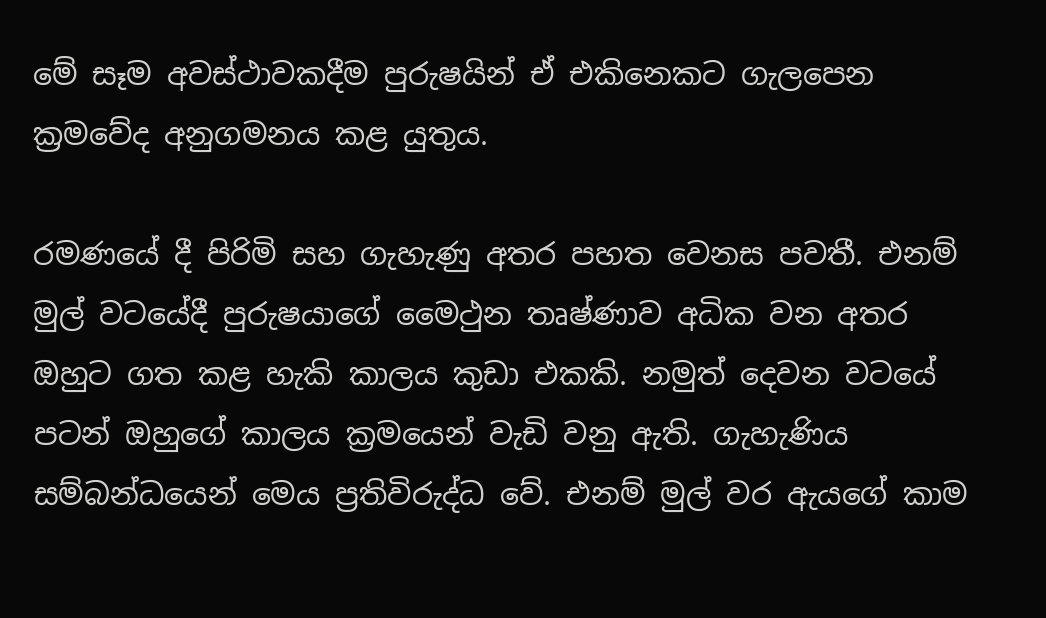මේ සෑම අවස්ථාවකදීම පුරුෂයින් ඒ එකිනෙකට ගැලපෙන ක්‍රමවේද අනුගමනය කළ යුතුය.

රමණයේ දී පිරිමි සහ ගැහැණු අතර පහත වෙනස පවතී. එනම් මුල් වටයේදී පුරුෂයාගේ මෛථුන තෘෂ්ණාව අධික වන අතර ඔහුට ගත කළ හැකි කාලය කුඩා එකකි. නමුත් දෙවන වටයේ පටන් ඔහුගේ කාලය ක්‍රමයෙන් වැඩි වනු ඇති. ගැහැණිය සම්බන්ධයෙන් මෙය ප්‍රතිවිරුද්ධ වේ. එනම් මුල් වර ඇයගේ කාම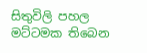සිතුවිලි පහල මට්ටමක තිබෙන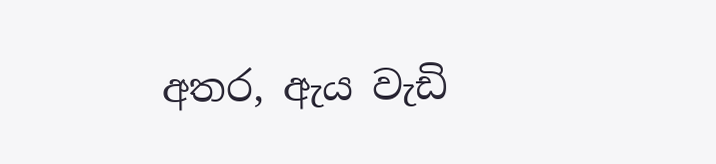අතර, ඇය වැඩි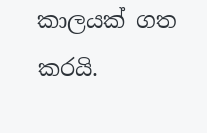කාලයක් ගත කරයි.